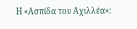Η «Ασπίδα του Αχιλλέα»: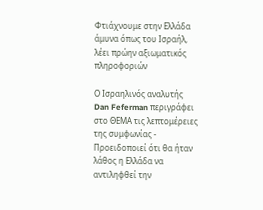Φτιάχνουμε στην Ελλάδα άμυνα όπως του Ισραήλ, λέει πρώην αξιωματικός πληροφοριών

Ο Ισραηλινός αναλυτής Dan Feferman περιγράφει στο ΘΕΜΑ τις λεπτομέρειες της συμφωνίας - Προειδοποιεί ότι θα ήταν λάθος η Ελλάδα να αντιληφθεί την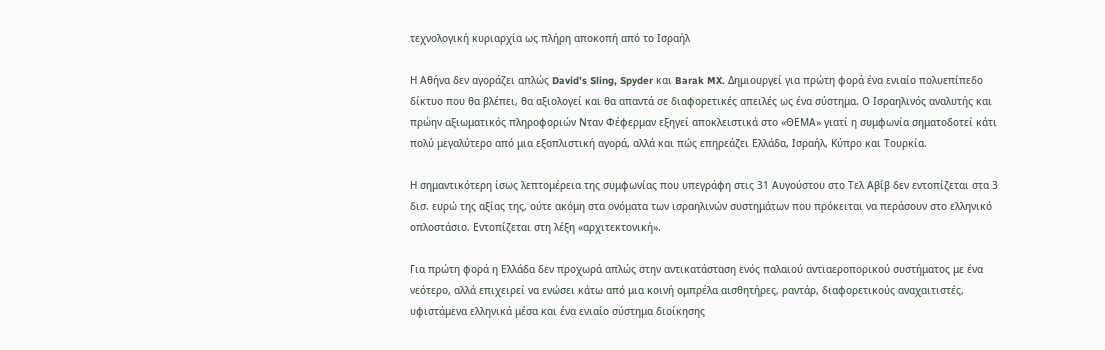τεχνολογική κυριαρχία ως πλήρη αποκοπή από το Ισραήλ

Η Αθήνα δεν αγοράζει απλώς David’s Sling, Spyder και Barak MX. Δημιουργεί για πρώτη φορά ένα ενιαίο πολυεπίπεδο δίκτυο που θα βλέπει, θα αξιολογεί και θα απαντά σε διαφορετικές απειλές ως ένα σύστημα. Ο Ισραηλινός αναλυτής και πρώην αξιωματικός πληροφοριών Νταν Φέφερμαν εξηγεί αποκλειστικά στο «ΘΕΜΑ» γιατί η συμφωνία σηματοδοτεί κάτι πολύ μεγαλύτερο από μια εξοπλιστική αγορά, αλλά και πώς επηρεάζει Ελλάδα, Ισραήλ, Κύπρο και Τουρκία.

Η σημαντικότερη ίσως λεπτομέρεια της συμφωνίας που υπεγράφη στις 31 Αυγούστου στο Τελ Αβίβ δεν εντοπίζεται στα 3 δισ. ευρώ της αξίας της, ούτε ακόμη στα ονόματα των ισραηλινών συστημάτων που πρόκειται να περάσουν στο ελληνικό οπλοστάσιο. Εντοπίζεται στη λέξη «αρχιτεκτονική».

Για πρώτη φορά η Ελλάδα δεν προχωρά απλώς στην αντικατάσταση ενός παλαιού αντιαεροπορικού συστήματος με ένα νεότερο, αλλά επιχειρεί να ενώσει κάτω από μια κοινή ομπρέλα αισθητήρες, ραντάρ, διαφορετικούς αναχαιτιστές, υφιστάμενα ελληνικά μέσα και ένα ενιαίο σύστημα διοίκησης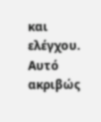και ελέγχου. Αυτό ακριβώς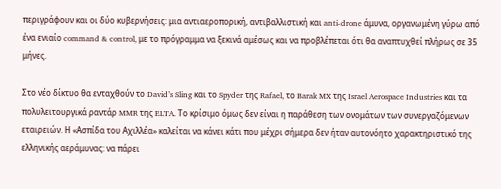περιγράφουν και οι δύο κυβερνήσεις: μια αντιαεροπορική, αντιβαλλιστική και anti-drone άμυνα, οργανωμένη γύρω από ένα ενιαίο command & control, με το πρόγραμμα να ξεκινά αμέσως και να προβλέπεται ότι θα αναπτυχθεί πλήρως σε 35 μήνες.

Στο νέο δίκτυο θα ενταχθούν το David’s Sling και το Spyder της Rafael, το Barak MX της Israel Aerospace Industries και τα πολυλειτουργικά ραντάρ MMR της ELTA. Το κρίσιμο όμως δεν είναι η παράθεση των ονομάτων των συνεργαζόμενων εταιρειών. Η «Ασπίδα του Αχιλλέα» καλείται να κάνει κάτι που μέχρι σήμερα δεν ήταν αυτονόητο χαρακτηριστικό της ελληνικής αεράμυνας: να πάρει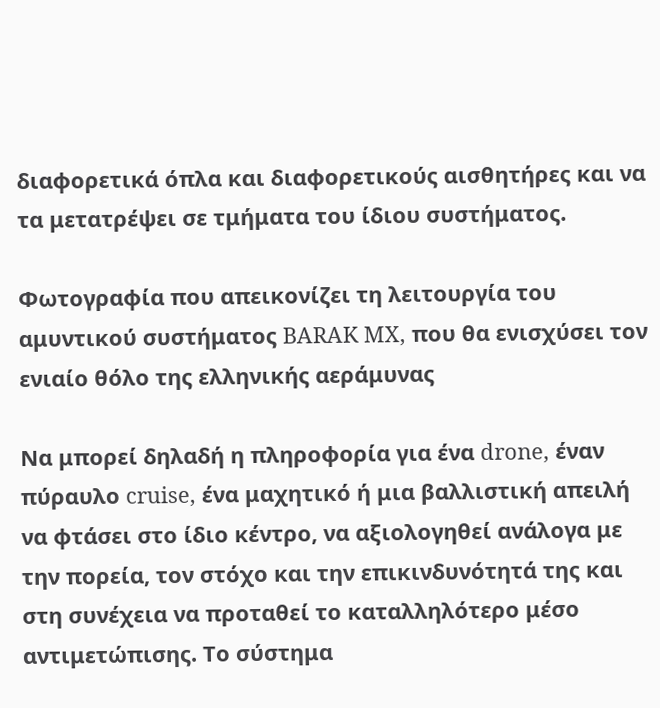διαφορετικά όπλα και διαφορετικούς αισθητήρες και να τα μετατρέψει σε τμήματα του ίδιου συστήματος.

Φωτογραφία που απεικονίζει τη λειτουργία του αμυντικού συστήματος BARAK MX, που θα ενισχύσει τον ενιαίο θόλο της ελληνικής αεράμυνας

Να μπορεί δηλαδή η πληροφορία για ένα drone, έναν πύραυλο cruise, ένα μαχητικό ή μια βαλλιστική απειλή να φτάσει στο ίδιο κέντρο, να αξιολογηθεί ανάλογα με την πορεία, τον στόχο και την επικινδυνότητά της και στη συνέχεια να προταθεί το καταλληλότερο μέσο αντιμετώπισης. Το σύστημα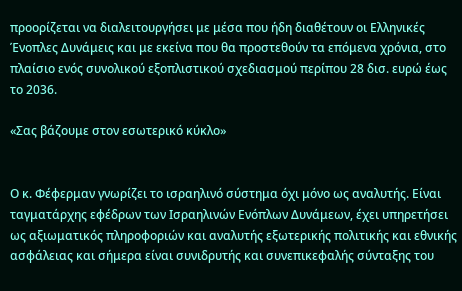προορίζεται να διαλειτουργήσει με μέσα που ήδη διαθέτουν οι Ελληνικές Ένοπλες Δυνάμεις και με εκείνα που θα προστεθούν τα επόμενα χρόνια, στο πλαίσιο ενός συνολικού εξοπλιστικού σχεδιασμού περίπου 28 δισ. ευρώ έως το 2036.

«Σας βάζουμε στον εσωτερικό κύκλο»


Ο κ. Φέφερμαν γνωρίζει το ισραηλινό σύστημα όχι μόνο ως αναλυτής. Είναι ταγματάρχης εφέδρων των Ισραηλινών Ενόπλων Δυνάμεων, έχει υπηρετήσει ως αξιωματικός πληροφοριών και αναλυτής εξωτερικής πολιτικής και εθνικής ασφάλειας και σήμερα είναι συνιδρυτής και συνεπικεφαλής σύνταξης του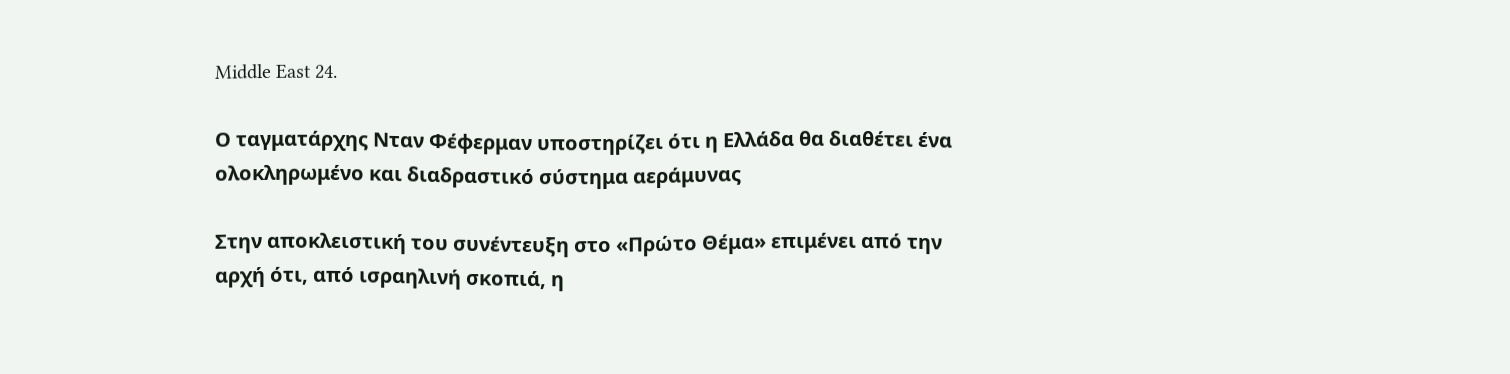Middle East 24.

Ο ταγματάρχης Νταν Φέφερμαν υποστηρίζει ότι η Ελλάδα θα διαθέτει ένα ολοκληρωμένο και διαδραστικό σύστημα αεράμυνας

Στην αποκλειστική του συνέντευξη στο «Πρώτο Θέμα» επιμένει από την αρχή ότι, από ισραηλινή σκοπιά, η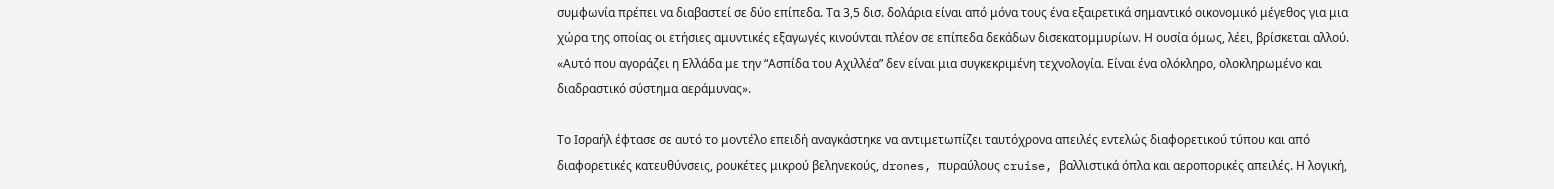συμφωνία πρέπει να διαβαστεί σε δύο επίπεδα. Τα 3,5 δισ. δολάρια είναι από μόνα τους ένα εξαιρετικά σημαντικό οικονομικό μέγεθος για μια χώρα της οποίας οι ετήσιες αμυντικές εξαγωγές κινούνται πλέον σε επίπεδα δεκάδων δισεκατομμυρίων. Η ουσία όμως, λέει, βρίσκεται αλλού. «Αυτό που αγοράζει η Ελλάδα με την “Ασπίδα του Αχιλλέα” δεν είναι μια συγκεκριμένη τεχνολογία. Είναι ένα ολόκληρο, ολοκληρωμένο και διαδραστικό σύστημα αεράμυνας».

Το Ισραήλ έφτασε σε αυτό το μοντέλο επειδή αναγκάστηκε να αντιμετωπίζει ταυτόχρονα απειλές εντελώς διαφορετικού τύπου και από διαφορετικές κατευθύνσεις, ρουκέτες μικρού βεληνεκούς, drones, πυραύλους cruise, βαλλιστικά όπλα και αεροπορικές απειλές. Η λογική,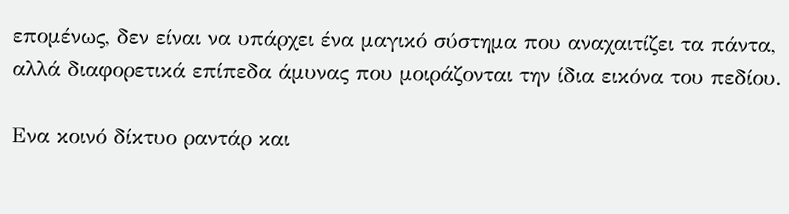επομένως, δεν είναι να υπάρχει ένα μαγικό σύστημα που αναχαιτίζει τα πάντα, αλλά διαφορετικά επίπεδα άμυνας που μοιράζονται την ίδια εικόνα του πεδίου.

Ενα κοινό δίκτυο ραντάρ και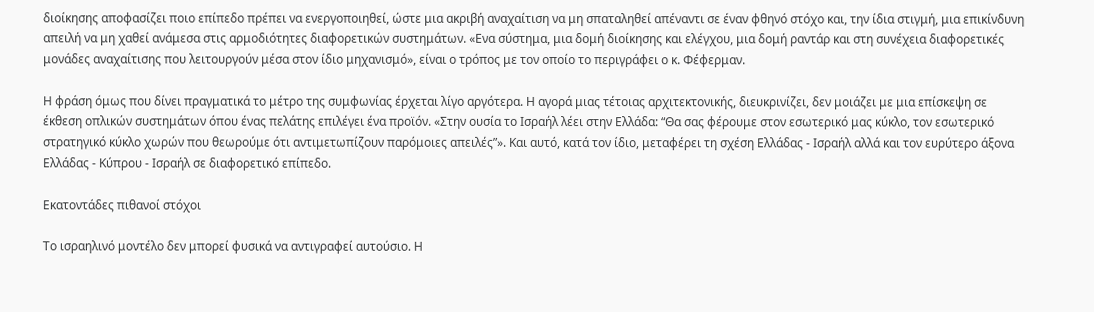διοίκησης αποφασίζει ποιο επίπεδο πρέπει να ενεργοποιηθεί, ώστε μια ακριβή αναχαίτιση να μη σπαταληθεί απέναντι σε έναν φθηνό στόχο και, την ίδια στιγμή, μια επικίνδυνη απειλή να μη χαθεί ανάμεσα στις αρμοδιότητες διαφορετικών συστημάτων. «Ενα σύστημα, μια δομή διοίκησης και ελέγχου, μια δομή ραντάρ και στη συνέχεια διαφορετικές μονάδες αναχαίτισης που λειτουργούν μέσα στον ίδιο μηχανισμό», είναι ο τρόπος με τον οποίο το περιγράφει ο κ. Φέφερμαν.

Η φράση όμως που δίνει πραγματικά το μέτρο της συμφωνίας έρχεται λίγο αργότερα. Η αγορά μιας τέτοιας αρχιτεκτονικής, διευκρινίζει, δεν μοιάζει με μια επίσκεψη σε έκθεση οπλικών συστημάτων όπου ένας πελάτης επιλέγει ένα προϊόν. «Στην ουσία το Ισραήλ λέει στην Ελλάδα: “Θα σας φέρουμε στον εσωτερικό μας κύκλο, τον εσωτερικό στρατηγικό κύκλο χωρών που θεωρούμε ότι αντιμετωπίζουν παρόμοιες απειλές”». Και αυτό, κατά τον ίδιο, μεταφέρει τη σχέση Ελλάδας - Ισραήλ αλλά και τον ευρύτερο άξονα Ελλάδας - Κύπρου - Ισραήλ σε διαφορετικό επίπεδο.

Εκατοντάδες πιθανοί στόχοι

Το ισραηλινό μοντέλο δεν μπορεί φυσικά να αντιγραφεί αυτούσιο. Η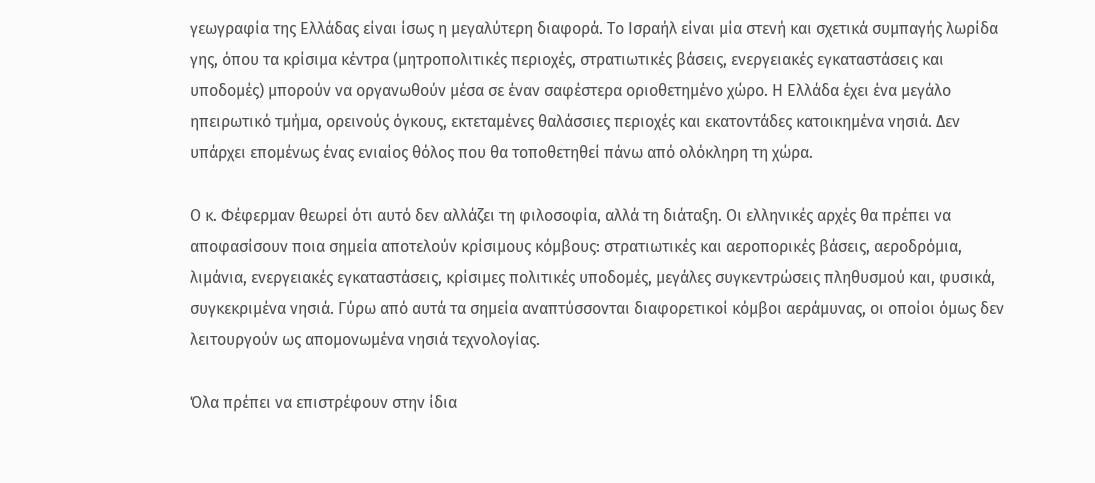γεωγραφία της Ελλάδας είναι ίσως η μεγαλύτερη διαφορά. Το Ισραήλ είναι μία στενή και σχετικά συμπαγής λωρίδα γης, όπου τα κρίσιμα κέντρα (μητροπολιτικές περιοχές, στρατιωτικές βάσεις, ενεργειακές εγκαταστάσεις και υποδομές) μπορούν να οργανωθούν μέσα σε έναν σαφέστερα οριοθετημένο χώρο. Η Ελλάδα έχει ένα μεγάλο ηπειρωτικό τμήμα, ορεινούς όγκους, εκτεταμένες θαλάσσιες περιοχές και εκατοντάδες κατοικημένα νησιά. Δεν υπάρχει επομένως ένας ενιαίος θόλος που θα τοποθετηθεί πάνω από ολόκληρη τη χώρα.

Ο κ. Φέφερμαν θεωρεί ότι αυτό δεν αλλάζει τη φιλοσοφία, αλλά τη διάταξη. Οι ελληνικές αρχές θα πρέπει να αποφασίσουν ποια σημεία αποτελούν κρίσιμους κόμβους: στρατιωτικές και αεροπορικές βάσεις, αεροδρόμια, λιμάνια, ενεργειακές εγκαταστάσεις, κρίσιμες πολιτικές υποδομές, μεγάλες συγκεντρώσεις πληθυσμού και, φυσικά, συγκεκριμένα νησιά. Γύρω από αυτά τα σημεία αναπτύσσονται διαφορετικοί κόμβοι αεράμυνας, οι οποίοι όμως δεν λειτουργούν ως απομονωμένα νησιά τεχνολογίας.

Όλα πρέπει να επιστρέφουν στην ίδια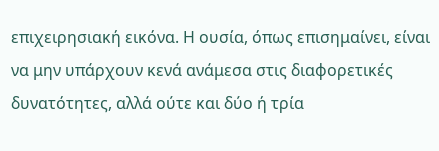επιχειρησιακή εικόνα. Η ουσία, όπως επισημαίνει, είναι να μην υπάρχουν κενά ανάμεσα στις διαφορετικές δυνατότητες, αλλά ούτε και δύο ή τρία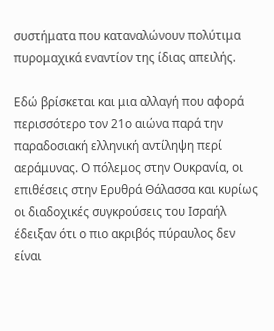συστήματα που καταναλώνουν πολύτιμα πυρομαχικά εναντίον της ίδιας απειλής.

Εδώ βρίσκεται και μια αλλαγή που αφορά περισσότερο τον 21ο αιώνα παρά την παραδοσιακή ελληνική αντίληψη περί αεράμυνας. Ο πόλεμος στην Ουκρανία, οι επιθέσεις στην Ερυθρά Θάλασσα και κυρίως οι διαδοχικές συγκρούσεις του Ισραήλ έδειξαν ότι ο πιο ακριβός πύραυλος δεν είναι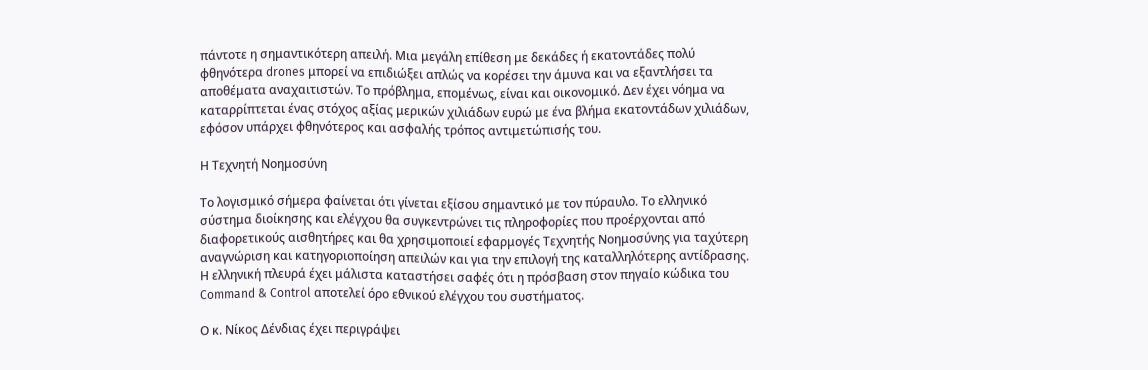πάντοτε η σημαντικότερη απειλή. Μια μεγάλη επίθεση με δεκάδες ή εκατοντάδες πολύ φθηνότερα drones μπορεί να επιδιώξει απλώς να κορέσει την άμυνα και να εξαντλήσει τα αποθέματα αναχαιτιστών. Το πρόβλημα, επομένως, είναι και οικονομικό. Δεν έχει νόημα να καταρρίπτεται ένας στόχος αξίας μερικών χιλιάδων ευρώ με ένα βλήμα εκατοντάδων χιλιάδων, εφόσον υπάρχει φθηνότερος και ασφαλής τρόπος αντιμετώπισής του.

Η Τεχνητή Νοημοσύνη

Το λογισμικό σήμερα φαίνεται ότι γίνεται εξίσου σημαντικό με τον πύραυλο. Το ελληνικό σύστημα διοίκησης και ελέγχου θα συγκεντρώνει τις πληροφορίες που προέρχονται από διαφορετικούς αισθητήρες και θα χρησιμοποιεί εφαρμογές Τεχνητής Νοημοσύνης για ταχύτερη αναγνώριση και κατηγοριοποίηση απειλών και για την επιλογή της καταλληλότερης αντίδρασης. Η ελληνική πλευρά έχει μάλιστα καταστήσει σαφές ότι η πρόσβαση στον πηγαίο κώδικα του Command & Control αποτελεί όρο εθνικού ελέγχου του συστήματος.

Ο κ. Νίκος Δένδιας έχει περιγράψει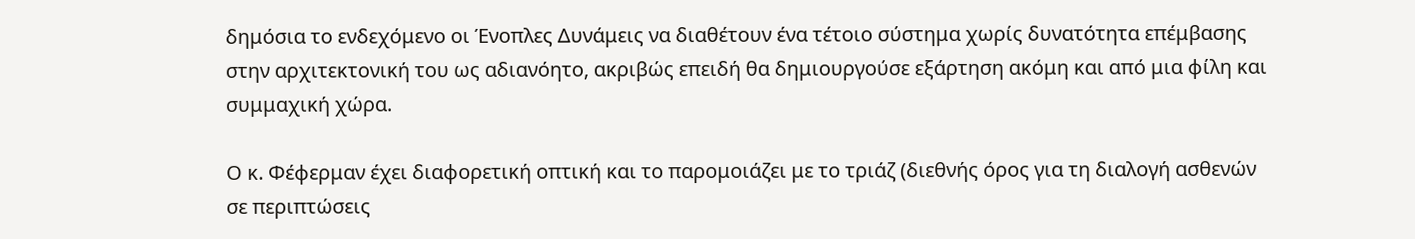δημόσια το ενδεχόμενο οι Ένοπλες Δυνάμεις να διαθέτουν ένα τέτοιο σύστημα χωρίς δυνατότητα επέμβασης στην αρχιτεκτονική του ως αδιανόητο, ακριβώς επειδή θα δημιουργούσε εξάρτηση ακόμη και από μια φίλη και συμμαχική χώρα.

Ο κ. Φέφερμαν έχει διαφορετική οπτική και το παρομοιάζει με το τριάζ (διεθνής όρος για τη διαλογή ασθενών σε περιπτώσεις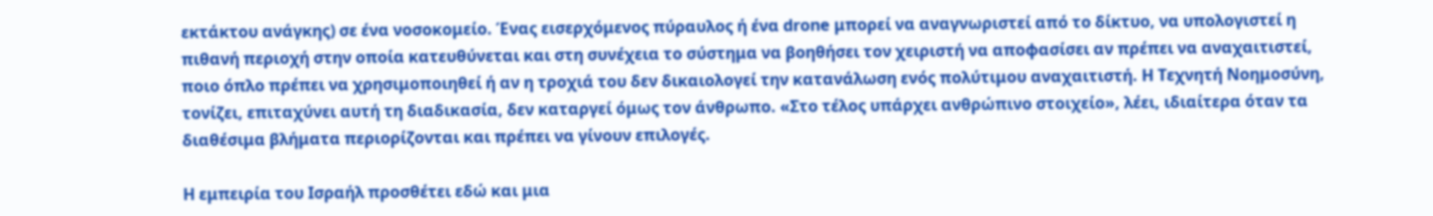εκτάκτου ανάγκης) σε ένα νοσοκομείο. Ένας εισερχόμενος πύραυλος ή ένα drone μπορεί να αναγνωριστεί από το δίκτυο, να υπολογιστεί η πιθανή περιοχή στην οποία κατευθύνεται και στη συνέχεια το σύστημα να βοηθήσει τον χειριστή να αποφασίσει αν πρέπει να αναχαιτιστεί, ποιο όπλο πρέπει να χρησιμοποιηθεί ή αν η τροχιά του δεν δικαιολογεί την κατανάλωση ενός πολύτιμου αναχαιτιστή. Η Τεχνητή Νοημοσύνη, τονίζει, επιταχύνει αυτή τη διαδικασία, δεν καταργεί όμως τον άνθρωπο. «Στο τέλος υπάρχει ανθρώπινο στοιχείο», λέει, ιδιαίτερα όταν τα διαθέσιμα βλήματα περιορίζονται και πρέπει να γίνουν επιλογές.

Η εμπειρία του Ισραήλ προσθέτει εδώ και μια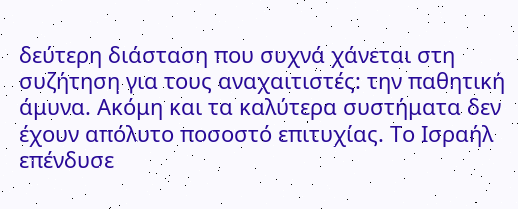δεύτερη διάσταση που συχνά χάνεται στη συζήτηση για τους αναχαιτιστές: την παθητική άμυνα. Ακόμη και τα καλύτερα συστήματα δεν έχουν απόλυτο ποσοστό επιτυχίας. Το Ισραήλ επένδυσε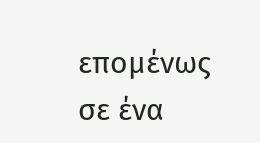επομένως σε ένα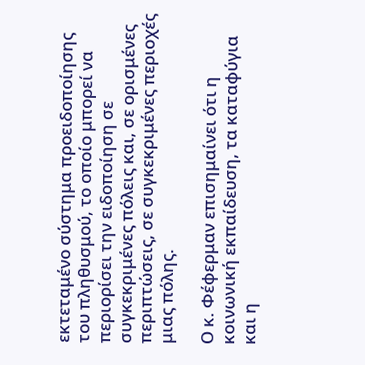εκτεταμένο σύστημα προειδοποίησης του πληθυσμού, το οποίο μπορεί να περιορίσει την ειδοποίηση σε συγκεκριμένες πόλεις και, σε ορισμένες περιπτώσεις, σε συγκεκριμένες περιοχές μιας πόλης.

Ο κ. Φέφερμαν επισημαίνει ότι η κοινωνική εκπαίδευση, τα καταφύγια και η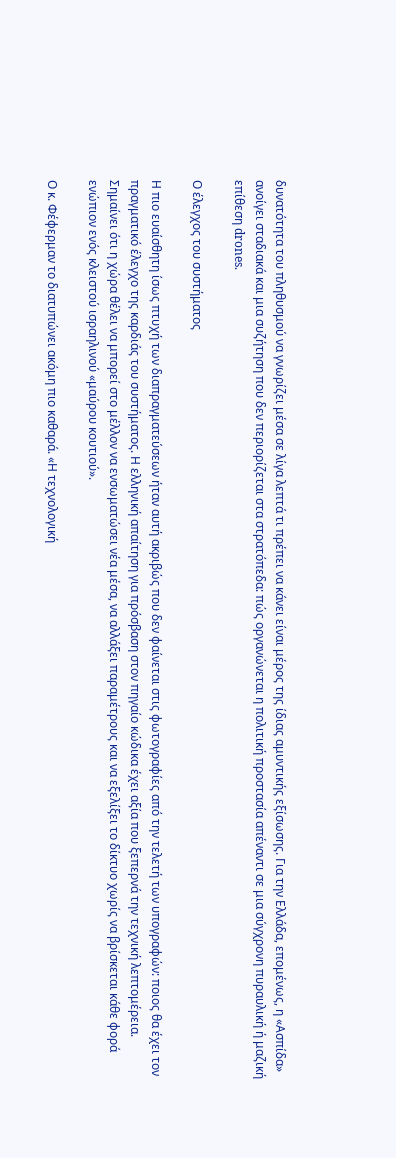δυνατότητα του πληθυσμού να γνωρίζει μέσα σε λίγα λεπτά τι πρέπει να κάνει είναι μέρος της ίδιας αμυντικής εξίσωσης. Για την Ελλάδα, επομένως, η «Ασπίδα» ανοίγει σταδιακά και μια συζήτηση που δεν περιορίζεται στα στρατόπεδα: πώς οργανώνεται η πολιτική προστασία απέναντι σε μια σύγχρονη πυραυλική ή μαζική επίθεση drones.

Ο έλεγχος του συστήματος

Η πιο ευαίσθητη ίσως πτυχή των διαπραγματεύσεων ήταν αυτή ακριβώς που δεν φαίνεται στις φωτογραφίες από την τελετή των υπογραφών: ποιος θα έχει τον πραγματικό έλεγχο της καρδιάς του συστήματος. Η ελληνική απαίτηση για πρόσβαση στον πηγαίο κώδικα έχει αξία που ξεπερνά την τεχνική λεπτομέρεια. Σημαίνει ότι η χώρα θέλει να μπορεί στο μέλλον να ενσωματώσει νέα μέσα, να αλλάξει παραμέτρους και να εξελίξει το δίκτυο χωρίς να βρίσκεται κάθε φορά ενώπιον ενός κλειστού ισραηλινού «μαύρου κουτιού».

Ο κ. Φέφερμαν το διατυπώνει ακόμη πιο καθαρά. «Η τεχνολογική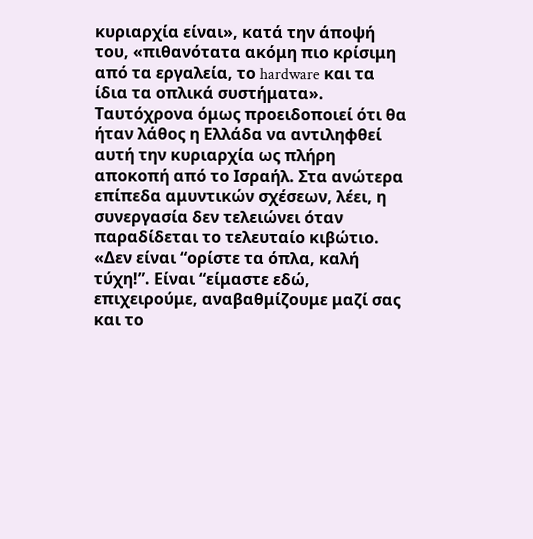κυριαρχία είναι», κατά την άποψή του, «πιθανότατα ακόμη πιο κρίσιμη από τα εργαλεία, το hardware και τα ίδια τα οπλικά συστήματα». Ταυτόχρονα όμως προειδοποιεί ότι θα ήταν λάθος η Ελλάδα να αντιληφθεί αυτή την κυριαρχία ως πλήρη αποκοπή από το Ισραήλ. Στα ανώτερα επίπεδα αμυντικών σχέσεων, λέει, η συνεργασία δεν τελειώνει όταν παραδίδεται το τελευταίο κιβώτιο. «Δεν είναι “ορίστε τα όπλα, καλή τύχη!”. Είναι “είμαστε εδώ, επιχειρούμε, αναβαθμίζουμε μαζί σας και το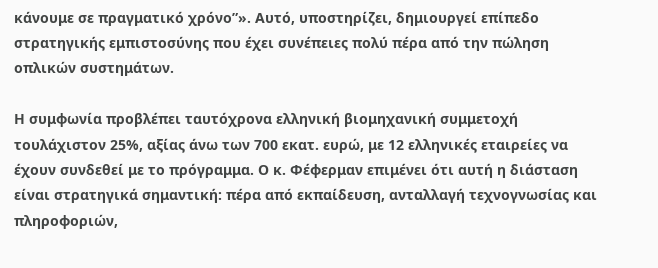κάνουμε σε πραγματικό χρόνο”». Αυτό, υποστηρίζει, δημιουργεί επίπεδο στρατηγικής εμπιστοσύνης που έχει συνέπειες πολύ πέρα από την πώληση οπλικών συστημάτων.

Η συμφωνία προβλέπει ταυτόχρονα ελληνική βιομηχανική συμμετοχή τουλάχιστον 25%, αξίας άνω των 700 εκατ. ευρώ, με 12 ελληνικές εταιρείες να έχουν συνδεθεί με το πρόγραμμα. Ο κ. Φέφερμαν επιμένει ότι αυτή η διάσταση είναι στρατηγικά σημαντική: πέρα από εκπαίδευση, ανταλλαγή τεχνογνωσίας και πληροφοριών,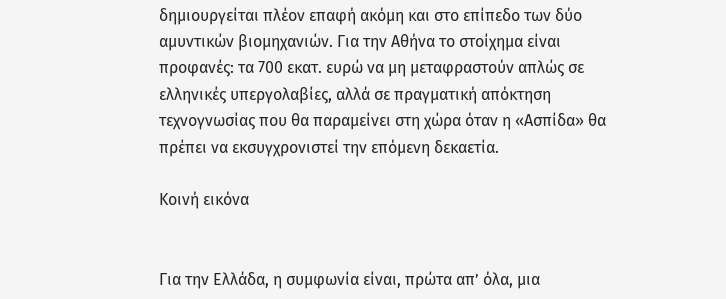δημιουργείται πλέον επαφή ακόμη και στο επίπεδο των δύο αμυντικών βιομηχανιών. Για την Αθήνα το στοίχημα είναι προφανές: τα 700 εκατ. ευρώ να μη μεταφραστούν απλώς σε ελληνικές υπεργολαβίες, αλλά σε πραγματική απόκτηση τεχνογνωσίας που θα παραμείνει στη χώρα όταν η «Ασπίδα» θα πρέπει να εκσυγχρονιστεί την επόμενη δεκαετία.

Κοινή εικόνα


Για την Ελλάδα, η συμφωνία είναι, πρώτα απ’ όλα, μια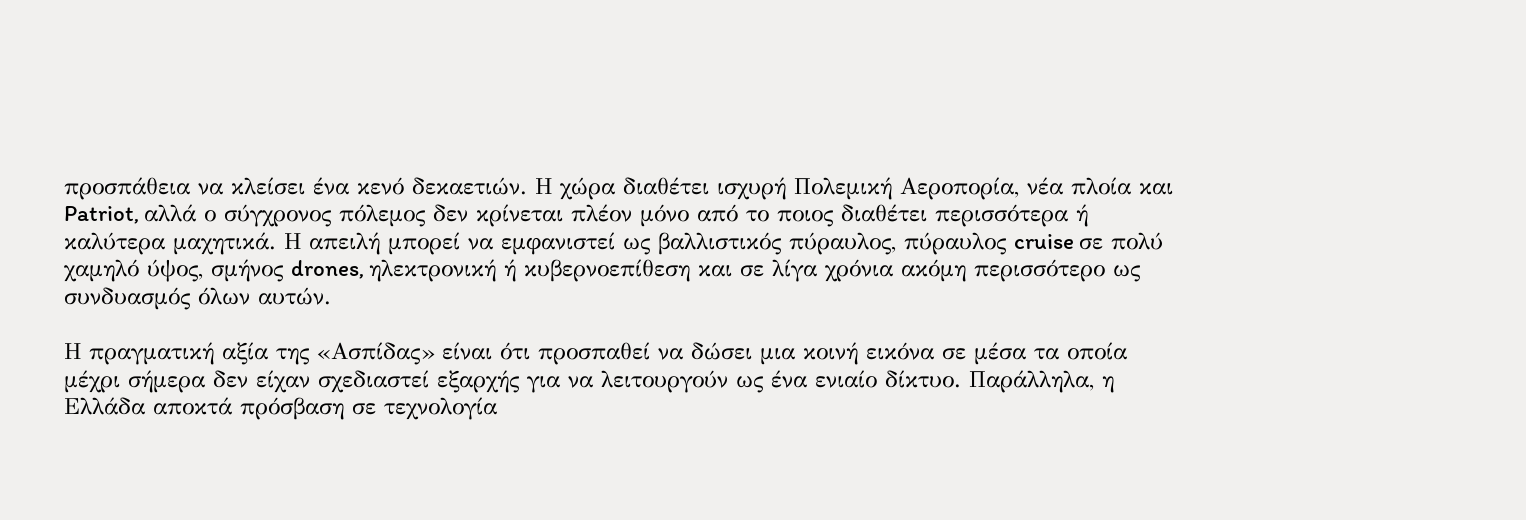προσπάθεια να κλείσει ένα κενό δεκαετιών. Η χώρα διαθέτει ισχυρή Πολεμική Αεροπορία, νέα πλοία και Patriot, αλλά ο σύγχρονος πόλεμος δεν κρίνεται πλέον μόνο από το ποιος διαθέτει περισσότερα ή καλύτερα μαχητικά. Η απειλή μπορεί να εμφανιστεί ως βαλλιστικός πύραυλος, πύραυλος cruise σε πολύ χαμηλό ύψος, σμήνος drones, ηλεκτρονική ή κυβερνοεπίθεση και σε λίγα χρόνια ακόμη περισσότερο ως συνδυασμός όλων αυτών.

Η πραγματική αξία της «Ασπίδας» είναι ότι προσπαθεί να δώσει μια κοινή εικόνα σε μέσα τα οποία μέχρι σήμερα δεν είχαν σχεδιαστεί εξαρχής για να λειτουργούν ως ένα ενιαίο δίκτυο. Παράλληλα, η Ελλάδα αποκτά πρόσβαση σε τεχνολογία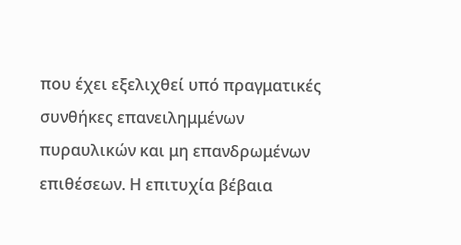που έχει εξελιχθεί υπό πραγματικές συνθήκες επανειλημμένων πυραυλικών και μη επανδρωμένων επιθέσεων. Η επιτυχία βέβαια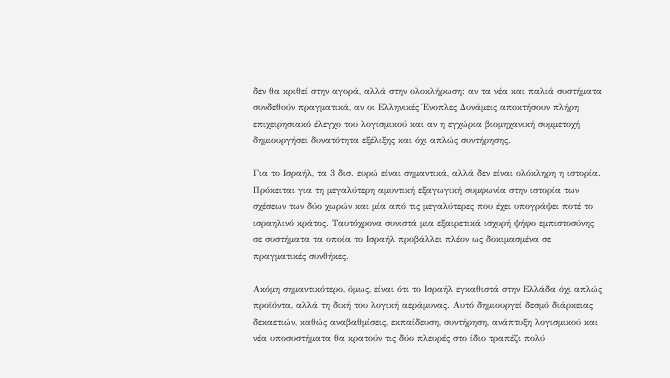δεν θα κριθεί στην αγορά, αλλά στην ολοκλήρωση: αν τα νέα και παλιά συστήματα συνδεθούν πραγματικά, αν οι Ελληνικές Ένοπλες Δυνάμεις αποκτήσουν πλήρη επιχειρησιακό έλεγχο του λογισμικού και αν η εγχώρια βιομηχανική συμμετοχή δημιουργήσει δυνατότητα εξέλιξης και όχι απλώς συντήρησης.

Για το Ισραήλ, τα 3 δισ. ευρώ είναι σημαντικά, αλλά δεν είναι ολόκληρη η ιστορία. Πρόκειται για τη μεγαλύτερη αμυντική εξαγωγική συμφωνία στην ιστορία των σχέσεων των δύο χωρών και μία από τις μεγαλύτερες που έχει υπογράψει ποτέ το ισραηλινό κράτος. Ταυτόχρονα συνιστά μια εξαιρετικά ισχυρή ψήφο εμπιστοσύνης σε συστήματα τα οποία το Ισραήλ προβάλλει πλέον ως δοκιμασμένα σε πραγματικές συνθήκες.

Ακόμη σημαντικότερο, όμως, είναι ότι το Ισραήλ εγκαθιστά στην Ελλάδα όχι απλώς προϊόντα, αλλά τη δική του λογική αεράμυνας. Αυτό δημιουργεί δεσμό διάρκειας δεκαετιών, καθώς αναβαθμίσεις, εκπαίδευση, συντήρηση, ανάπτυξη λογισμικού και νέα υποσυστήματα θα κρατούν τις δύο πλευρές στο ίδιο τραπέζι πολύ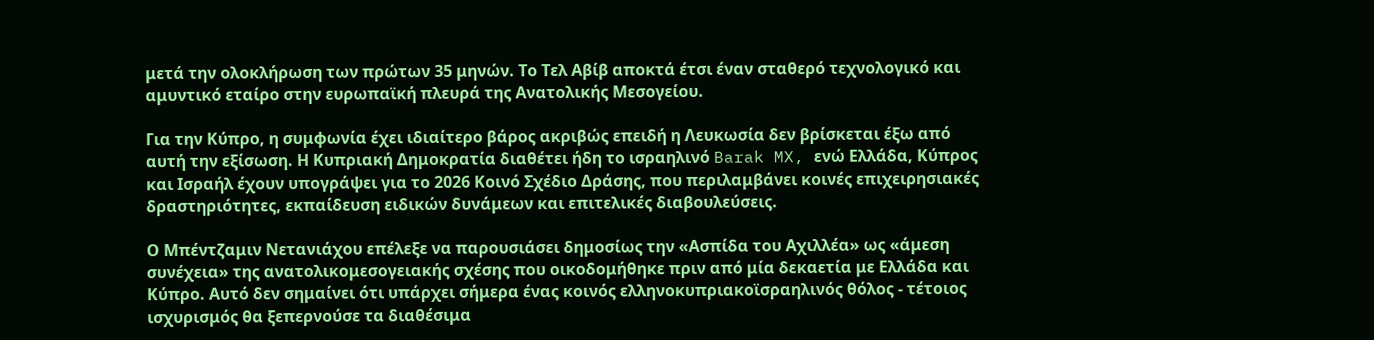μετά την ολοκλήρωση των πρώτων 35 μηνών. Το Τελ Αβίβ αποκτά έτσι έναν σταθερό τεχνολογικό και αμυντικό εταίρο στην ευρωπαϊκή πλευρά της Ανατολικής Μεσογείου.

Για την Κύπρο, η συμφωνία έχει ιδιαίτερο βάρος ακριβώς επειδή η Λευκωσία δεν βρίσκεται έξω από αυτή την εξίσωση. Η Κυπριακή Δημοκρατία διαθέτει ήδη το ισραηλινό Barak MX, ενώ Ελλάδα, Κύπρος και Ισραήλ έχουν υπογράψει για το 2026 Κοινό Σχέδιο Δράσης, που περιλαμβάνει κοινές επιχειρησιακές δραστηριότητες, εκπαίδευση ειδικών δυνάμεων και επιτελικές διαβουλεύσεις.

Ο Μπέντζαμιν Νετανιάχου επέλεξε να παρουσιάσει δημοσίως την «Ασπίδα του Αχιλλέα» ως «άμεση συνέχεια» της ανατολικομεσογειακής σχέσης που οικοδομήθηκε πριν από μία δεκαετία με Ελλάδα και Κύπρο. Αυτό δεν σημαίνει ότι υπάρχει σήμερα ένας κοινός ελληνοκυπριακοϊσραηλινός θόλος - τέτοιος ισχυρισμός θα ξεπερνούσε τα διαθέσιμα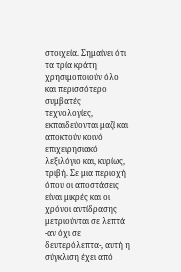στοιχεία. Σημαίνει ότι τα τρία κράτη χρησιμοποιούν όλο και περισσότερο συμβατές τεχνολογίες, εκπαιδεύονται μαζί και αποκτούν κοινό επιχειρησιακό λεξιλόγιο και, κυρίως, τριβή. Σε μια περιοχή όπου οι αποστάσεις είναι μικρές και οι χρόνοι αντίδρασης μετριούνται σε λεπτά -αν όχι σε δευτερόλεπτα-, αυτή η σύγκλιση έχει από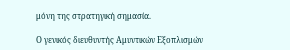μόνη της στρατηγική σημασία.

Ο γενικός διευθυντής Αμυντικών Εξοπλισμών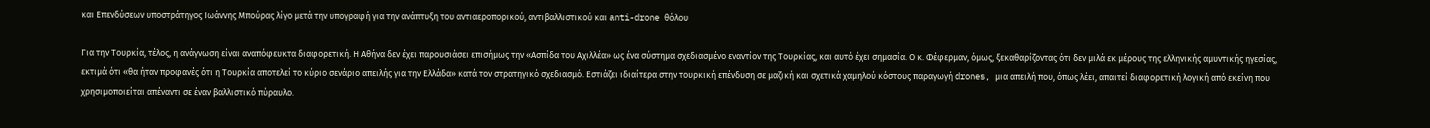και Επενδύσεων υποστράτηγος Ιωάννης Μπούρας λίγο μετά την υπογραφή για την ανάπτυξη του αντιαεροπορικού, αντιβαλλιστικού και anti-drone θόλου

Για την Τουρκία, τέλος, η ανάγνωση είναι αναπόφευκτα διαφορετική. Η Αθήνα δεν έχει παρουσιάσει επισήμως την «Ασπίδα του Αχιλλέα» ως ένα σύστημα σχεδιασμένο εναντίον της Τουρκίας, και αυτό έχει σημασία. Ο κ. Φέφερμαν, όμως, ξεκαθαρίζοντας ότι δεν μιλά εκ μέρους της ελληνικής αμυντικής ηγεσίας, εκτιμά ότι «θα ήταν προφανές ότι η Τουρκία αποτελεί το κύριο σενάριο απειλής για την Ελλάδα» κατά τον στρατηγικό σχεδιασμό. Εστιάζει ιδιαίτερα στην τουρκική επένδυση σε μαζική και σχετικά χαμηλού κόστους παραγωγή drones, μια απειλή που, όπως λέει, απαιτεί διαφορετική λογική από εκείνη που χρησιμοποιείται απέναντι σε έναν βαλλιστικό πύραυλο.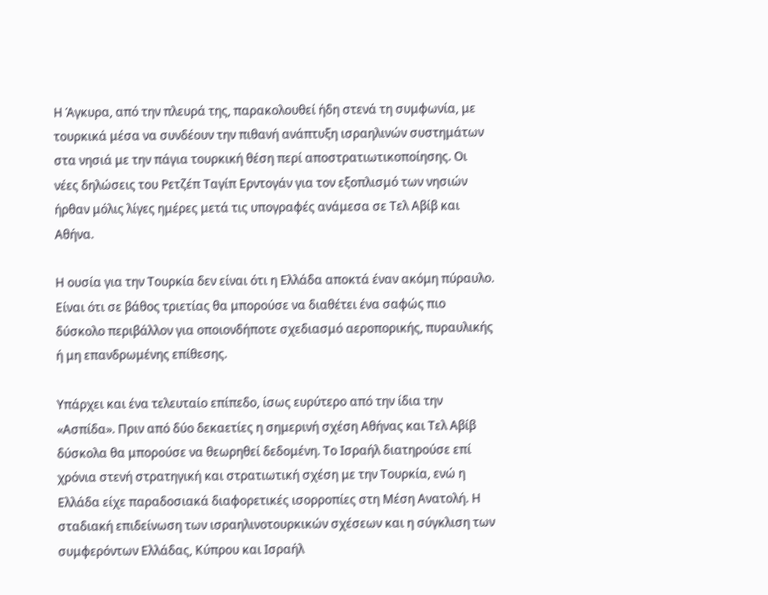Η Άγκυρα, από την πλευρά της, παρακολουθεί ήδη στενά τη συμφωνία, με τουρκικά μέσα να συνδέουν την πιθανή ανάπτυξη ισραηλινών συστημάτων στα νησιά με την πάγια τουρκική θέση περί αποστρατιωτικοποίησης. Οι νέες δηλώσεις του Ρετζέπ Ταγίπ Ερντογάν για τον εξοπλισμό των νησιών ήρθαν μόλις λίγες ημέρες μετά τις υπογραφές ανάμεσα σε Τελ Αβίβ και Αθήνα.

Η ουσία για την Τουρκία δεν είναι ότι η Ελλάδα αποκτά έναν ακόμη πύραυλο. Είναι ότι σε βάθος τριετίας θα μπορούσε να διαθέτει ένα σαφώς πιο δύσκολο περιβάλλον για οποιονδήποτε σχεδιασμό αεροπορικής, πυραυλικής ή μη επανδρωμένης επίθεσης.

Υπάρχει και ένα τελευταίο επίπεδο, ίσως ευρύτερο από την ίδια την «Ασπίδα». Πριν από δύο δεκαετίες η σημερινή σχέση Αθήνας και Τελ Αβίβ δύσκολα θα μπορούσε να θεωρηθεί δεδομένη. Το Ισραήλ διατηρούσε επί χρόνια στενή στρατηγική και στρατιωτική σχέση με την Τουρκία, ενώ η Ελλάδα είχε παραδοσιακά διαφορετικές ισορροπίες στη Μέση Ανατολή. Η σταδιακή επιδείνωση των ισραηλινοτουρκικών σχέσεων και η σύγκλιση των συμφερόντων Ελλάδας, Κύπρου και Ισραήλ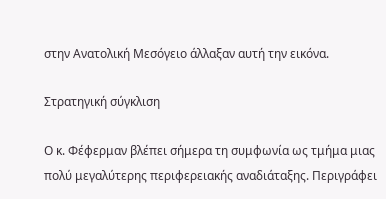στην Ανατολική Μεσόγειο άλλαξαν αυτή την εικόνα.

Στρατηγική σύγκλιση

Ο κ. Φέφερμαν βλέπει σήμερα τη συμφωνία ως τμήμα μιας πολύ μεγαλύτερης περιφερειακής αναδιάταξης. Περιγράφει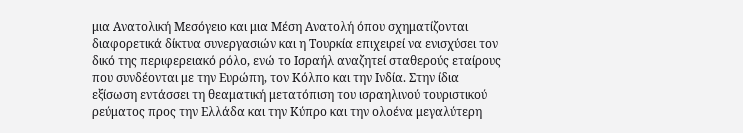μια Ανατολική Μεσόγειο και μια Μέση Ανατολή όπου σχηματίζονται διαφορετικά δίκτυα συνεργασιών και η Τουρκία επιχειρεί να ενισχύσει τον δικό της περιφερειακό ρόλο, ενώ το Ισραήλ αναζητεί σταθερούς εταίρους που συνδέονται με την Ευρώπη, τον Κόλπο και την Ινδία. Στην ίδια εξίσωση εντάσσει τη θεαματική μετατόπιση του ισραηλινού τουριστικού ρεύματος προς την Ελλάδα και την Κύπρο και την ολοένα μεγαλύτερη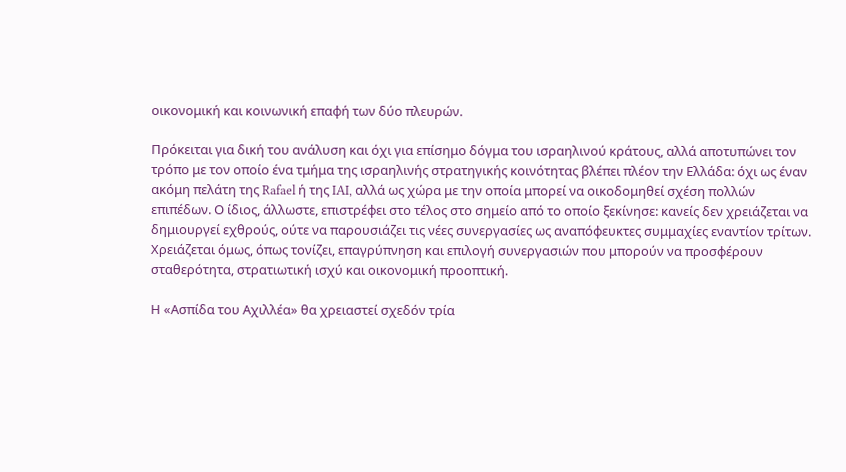οικονομική και κοινωνική επαφή των δύο πλευρών.

Πρόκειται για δική του ανάλυση και όχι για επίσημο δόγμα του ισραηλινού κράτους, αλλά αποτυπώνει τον τρόπο με τον οποίο ένα τμήμα της ισραηλινής στρατηγικής κοινότητας βλέπει πλέον την Ελλάδα: όχι ως έναν ακόμη πελάτη της Rafael ή της IAI, αλλά ως χώρα με την οποία μπορεί να οικοδομηθεί σχέση πολλών επιπέδων. Ο ίδιος, άλλωστε, επιστρέφει στο τέλος στο σημείο από το οποίο ξεκίνησε: κανείς δεν χρειάζεται να δημιουργεί εχθρούς, ούτε να παρουσιάζει τις νέες συνεργασίες ως αναπόφευκτες συμμαχίες εναντίον τρίτων. Χρειάζεται όμως, όπως τονίζει, επαγρύπνηση και επιλογή συνεργασιών που μπορούν να προσφέρουν σταθερότητα, στρατιωτική ισχύ και οικονομική προοπτική.

Η «Ασπίδα του Αχιλλέα» θα χρειαστεί σχεδόν τρία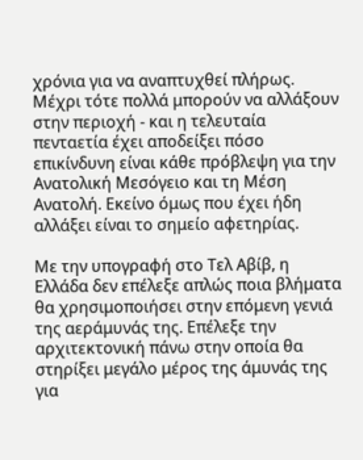χρόνια για να αναπτυχθεί πλήρως. Μέχρι τότε πολλά μπορούν να αλλάξουν στην περιοχή - και η τελευταία πενταετία έχει αποδείξει πόσο επικίνδυνη είναι κάθε πρόβλεψη για την Ανατολική Μεσόγειο και τη Μέση Ανατολή. Εκείνο όμως που έχει ήδη αλλάξει είναι το σημείο αφετηρίας.

Με την υπογραφή στο Τελ Αβίβ, η Ελλάδα δεν επέλεξε απλώς ποια βλήματα θα χρησιμοποιήσει στην επόμενη γενιά της αεράμυνάς της. Επέλεξε την αρχιτεκτονική πάνω στην οποία θα στηρίξει μεγάλο μέρος της άμυνάς της για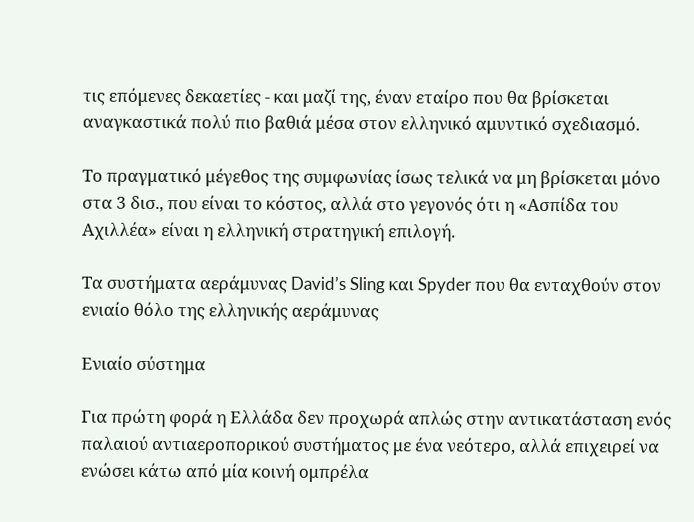τις επόμενες δεκαετίες - και μαζί της, έναν εταίρο που θα βρίσκεται αναγκαστικά πολύ πιο βαθιά μέσα στον ελληνικό αμυντικό σχεδιασμό.

Το πραγματικό μέγεθος της συμφωνίας ίσως τελικά να μη βρίσκεται μόνο στα 3 δισ., που είναι το κόστος, αλλά στο γεγονός ότι η «Ασπίδα του Αχιλλέα» είναι η ελληνική στρατηγική επιλογή.

Τα συστήματα αεράμυνας David’s Sling και Spyder που θα ενταχθούν στον ενιαίο θόλο της ελληνικής αεράμυνας

Ενιαίο σύστημα

Για πρώτη φορά η Ελλάδα δεν προχωρά απλώς στην αντικατάσταση ενός παλαιού αντιαεροπορικού συστήματος με ένα νεότερο, αλλά επιχειρεί να ενώσει κάτω από μία κοινή ομπρέλα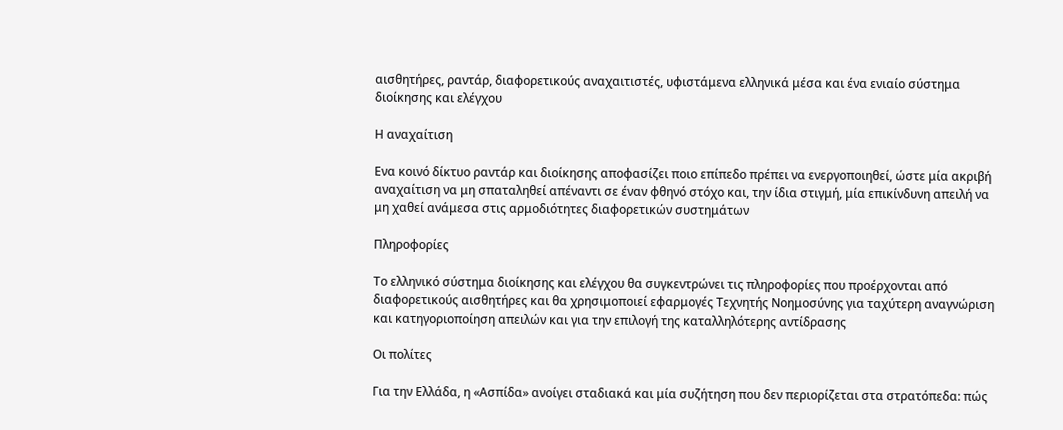αισθητήρες, ραντάρ, διαφορετικούς αναχαιτιστές, υφιστάμενα ελληνικά μέσα και ένα ενιαίο σύστημα διοίκησης και ελέγχου

Η αναχαίτιση

Ενα κοινό δίκτυο ραντάρ και διοίκησης αποφασίζει ποιο επίπεδο πρέπει να ενεργοποιηθεί, ώστε μία ακριβή αναχαίτιση να μη σπαταληθεί απέναντι σε έναν φθηνό στόχο και, την ίδια στιγμή, μία επικίνδυνη απειλή να μη χαθεί ανάμεσα στις αρμοδιότητες διαφορετικών συστημάτων

Πληροφορίες

Το ελληνικό σύστημα διοίκησης και ελέγχου θα συγκεντρώνει τις πληροφορίες που προέρχονται από διαφορετικούς αισθητήρες και θα χρησιμοποιεί εφαρμογές Τεχνητής Νοημοσύνης για ταχύτερη αναγνώριση και κατηγοριοποίηση απειλών και για την επιλογή της καταλληλότερης αντίδρασης

Οι πολίτες

Για την Ελλάδα, η «Ασπίδα» ανοίγει σταδιακά και μία συζήτηση που δεν περιορίζεται στα στρατόπεδα: πώς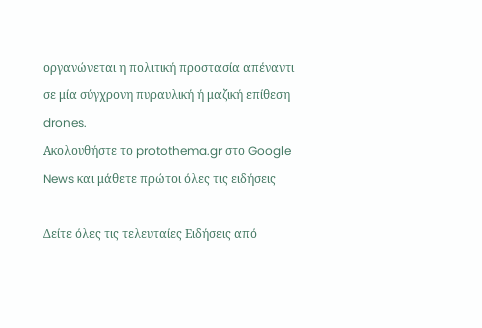οργανώνεται η πολιτική προστασία απέναντι σε μία σύγχρονη πυραυλική ή μαζική επίθεση drones.
Ακολουθήστε το protothema.gr στο Google News και μάθετε πρώτοι όλες τις ειδήσεις

Δείτε όλες τις τελευταίες Ειδήσεις από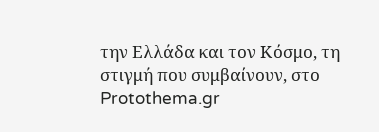την Ελλάδα και τον Κόσμο, τη στιγμή που συμβαίνουν, στο Protothema.gr